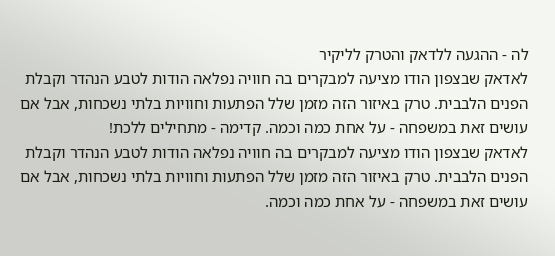לה - ההגעה ללדאק והטרק לליקיר
לאדאק שבצפון הודו מציעה למבקרים בה חוויה נפלאה הודות לטבע הנהדר וקבלת הפנים הלבבית. טרק באיזור הזה מזמן שלל הפתעות וחוויות בלתי נשכחות, אבל אם עושים זאת במשפחה - על אחת כמה וכמה. קדימה - מתחילים ללכת!
לאדאק שבצפון הודו מציעה למבקרים בה חוויה נפלאה הודות לטבע הנהדר וקבלת הפנים הלבבית. טרק באיזור הזה מזמן שלל הפתעות וחוויות בלתי נשכחות, אבל אם עושים זאת במשפחה - על אחת כמה וכמה.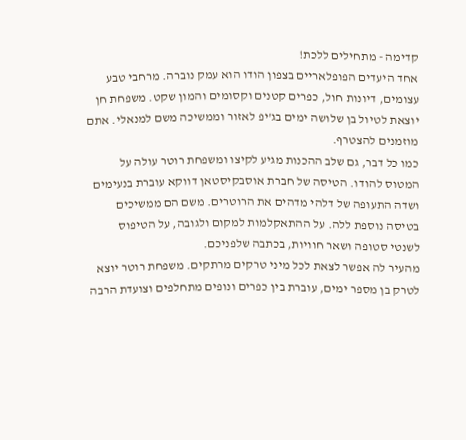קדימה - מתחילים ללכת!
אחד היעדים הפופלאריים בצפון הודו הוא עמק נוברה. מרחבי טבע עצומים, דיונות חול, כפרים קטנים וקסומים והמון שקט. משפחת חן יוצאת לטיול בן שלושה ימים בג'יפ לאזור וממשיכה משם למנאלי. אתם מוזמנים להצטרף.
כמו כל דבר, גם שלב ההכנות מגיע לקיצו ומשפחת רוטר עולה על המטוס להודו. הטיסה של חברת אוסבקיסטאן דווקא עוברת בנעימים ושדה התעופה של דלהי מדהים את הרוטרים. משם הם ממשיכים בטיסה נוספת ללה. על ההתאקלמות למקום ולגובה, על הטיפוס לשנטי סטופה ושאר חוויות, בכתבה שלפניכם.
מהעיר לה אפשר לצאת לכל מיני טרקים מרתקים. משפחת רוטר יוצא לטרק בן מספר ימים, עוברת בין כפרים ונופים מתחלפים וצועדת הרבה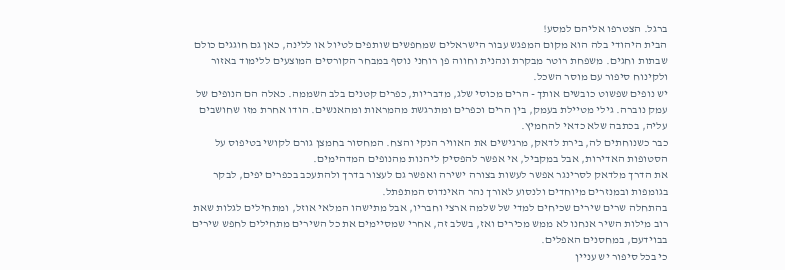ברגל. הצטרפו אליהם למסע!
הבית היהודי בלה הוא מקום המפגש עבור הישראלים שמחפשים שותפים לטיול או ללינה, כאן גם חוגגים כולם שבתות וחגים. משפחת רוטר מבקרת ונהנית וחווה פן רוחני נוסף במבחר הקורסים המוצעים ללימוד באזור ולקינוח סיפור עם מוסר השכל.
יש נופים שפשוט כובשים אותך - הרים מכוסי שלג, מדבריות, כפרים קטנים בלב השממה. כאלה הם הנופים של עמק נוברה. גילי מטיילת בעמק, בין הרים וכפרים ומתרגשת מהמראות ומהאנשים. הודו אחרת מזו שחושבים עליה, בכתבה שלא כדאי להחמיץ.
כבר כשנוחתים לה, בירת לדאק, מרגישים את האוויר הנקי והצח. המחסור בחמצן גורם לקושי בטיפוס על הסטופות האדירות, אבל במקביל, אי אפשר להפסיק ליהנות מהנופים המדהימים.
את הדרך מלדאק לסרינגר אפשר לעשות בצורה ישירה ואפשר גם לעצור בדרך ולהתעכב בכפרים יפים, לבקר בגומפות ובמנזרים מיוחדים ולנסוע לאורך נהר האינדוס המתפתל.
בהתחלה שרים שירים שכיחים למדי של שלמה ארצי וחבריו, אבל מתישהו המלאי אוזל, ומתחילים לגלות שאת רוב מילות השיר אנחנו לא ממש מכירים ואז, בשלב זה, אחרי שמסיימים את כל השירים מתחילים לחפש שירים בבוידעם, במחסנים האפלים.
כי בכל סיפור יש עניין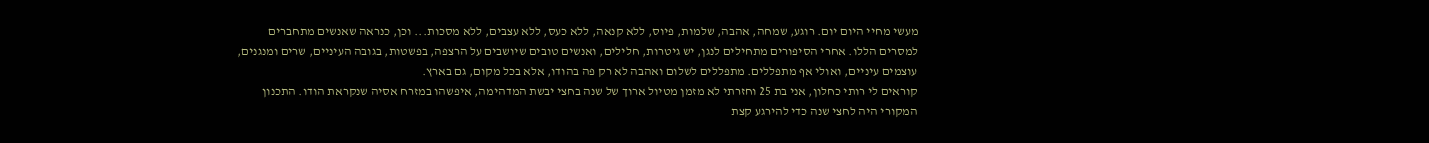מעשי מחיי היום יום. רוגע, שמחה, אהבה, שלמות, פיוס, ללא קנאה, ללא כעס, ללא עצבים, ללא מסכות... וכן, כנראה שאנשים מתחברים למסרים הללו. אחרי הסיפורים מתחילים לנגן, יש גיטרות, חלילים, ואנשים טובים שיושבים על הרצפה, בפשטות, בגובה העיניים, שרים ומנגנים, עוצמים עיניים, ואולי אף מתפללים. מתפללים לשלום ואהבה לא רק פה בהודו, אלא בכל מקום, גם בארץ.
קוראים לי רותי כחלון, אני בת 25 וחזרתי לא מזמן מטיול ארוך של שנה בחצי יבשת המדהימה, איפשהו במזרח אסיה שנקראת הודו. התכנון המקורי היה לחצי שנה כדי להירגע קצת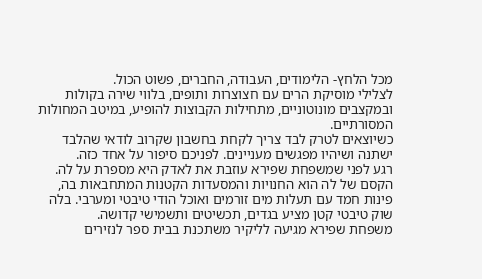מכל הלחץ- הלימודים, העבודה, החברים, פשוט הכול.
לצלילי מוסיקת הרים עם חצוצרות ותופים, בלווי שירה בקולות ובמקצבים מונוטוניים, מתחילות הקבוצות להופיע, במיטב המחולות המסורתיים.
כשיוצאים לטרק לבד צריך לקחת בחשבון שקרוב לודאי שהלבד ישתנה ושיהיו מפגשים מעניינים. לפניכם סיפור על אחד כזה.
רגע לפני שמשפחת שפירא עוזבת את לאדק היא מספרת על לה. הקסם של לה הוא החנויות והמסעדות הקטנות המתחבאות בה, פינות חמד עם תעלות מים זורמים ואוכל הודי טיבטי ומערבי. בלה שוק טיבטי קטן מציע בגדים, תכשיטים ותשמישי קדושה.
משפחת שפירא מגיעה לליקיר משתכנת בבית ספר לנזירים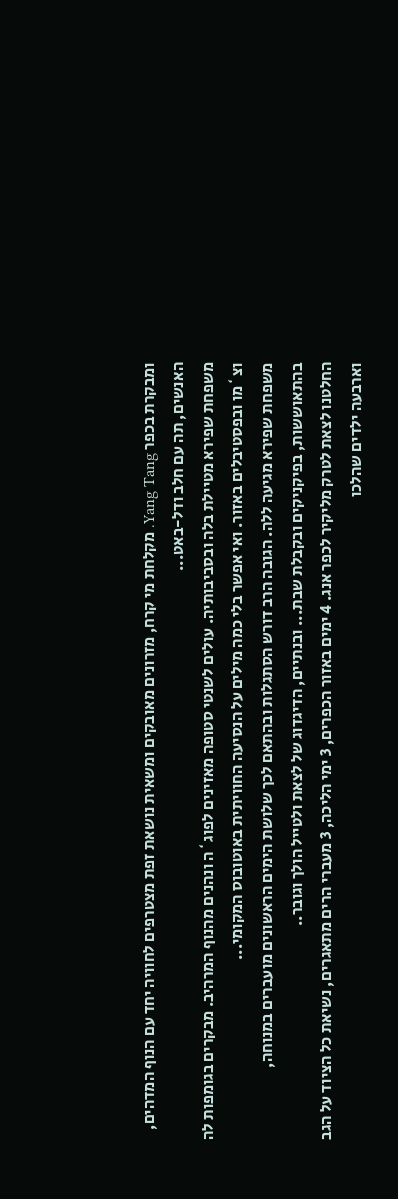ומבקרת בכפר Yang Tang. מקלחת מי קרח, מזרונים מאובקים ומשאית נושאת זפת מצטרפים לחוויה יחד עם הנוף המדהים, האנשים, תה עם חלב ודל-באט...
משפחת שפירא מטיילת בלה ובסביבותיה. עולים לשנטי סטופה מאזינים לפוג`ה ונהנים מהנוף המרהיב. מבקרים בגומפות לה וצ`מו ובפסטיבלים באזור. ואי אפשר בלי כמה מילים על הנסיעה החוויתית באוטובוס המקומי...
משפחת שפירא מגיעה ללה. הגובה הרב דורש הסתגלות ובהתאם לכך שלושת הימים הראשונים מועברים במנוחה, בהתאוששות, בפיקניקים ובקבלת שבת... ובנתיים, הדיגדוג של לצאת ולטייל הולך וגובר..
החלטנו לצאת לטרק מליקיר לכפר אנג. 4 ימים באזור הכפרים, 3 ימי הליכה, 3 מעברי הרים מתאגרים, נשיאת כל הציוד על הגב וארבעה ילדים שהלכו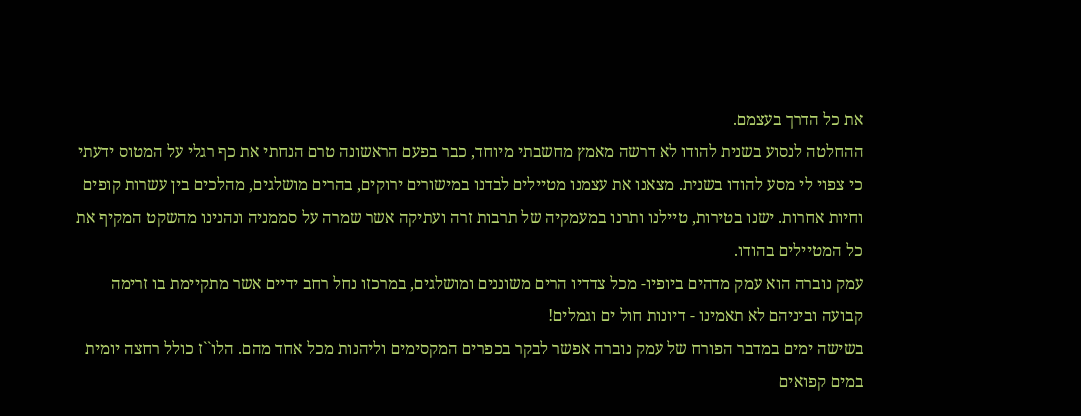את כל הדרך בעצמם.
ההחלטה לנסוע בשנית להודו לא דרשה מאמץ מחשבתי מיוחד, כבר בפעם הראשונה טרם הנחתי את כף רגלי על המטוס ידעתי כי צפוי לי מסע להודו בשנית. מצאנו את עצמנו מטיילים לבדנו במישורים ירוקים, בהרים מושלגים, מהלכים בין עשרות קופים וחיות אחרות. ישנו בטירות, טיילנו ותרנו במעמקיה של תרבות זרה ועתיקה אשר שמרה על סממניה ונהנינו מהשקט המקיף את כל המטיילים בהודו.
עמק נוברה הוא עמק מדהים ביופיו- מכל צדדיו הרים משוננים ומושלגים, במרכזו נחל רחב ידיים אשר מתקיימת בו זרימה קבועה וביניהם לא תאמינו - דיונות חול ים וגמלים!
בשישה ימים במדבר הפורח של עמק נוברה אפשר לבקר בכפרים המקסימים וליהנות מכל אחד מהם. הלו``ז כולל רחצה יומית במים קפואים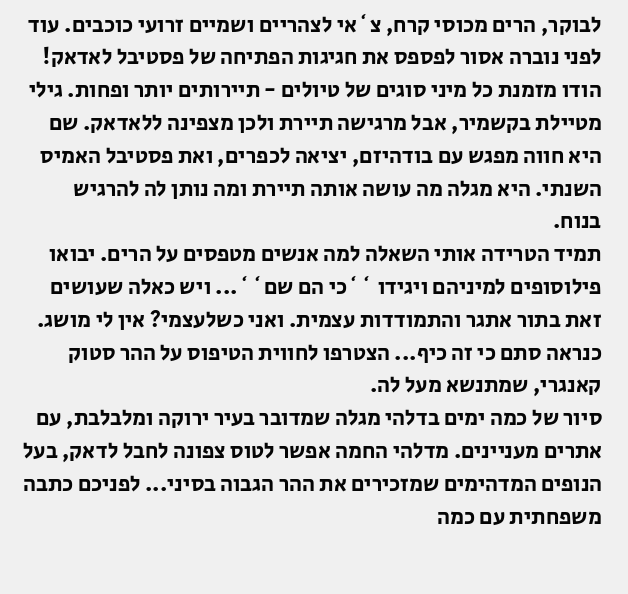לבוקר, הרים מכוסי קרח, צ`אי לצהריים ושמיים זרועי כוכבים. עוד לפני נוברה אסור לפספס את חגיגות הפתיחה של פסטיבל לאדאק!
הודו מזמנת כל מיני סוגים של טיולים - תיירותים יותר ופחות. גילי מטיילת בקשמיר, אבל מרגישה תיירת ולכן מצפינה ללאדאק. שם היא חווה מפגש עם בודהיזם, יציאה לכפרים, ואת פסטיבל האמיס השנתי. היא מגלה מה עושה אותה תיירת ומה נותן לה להרגיש בנוח.
תמיד הטרידה אותי השאלה למה אנשים מטפסים על הרים. יבואו פילוסופים למיניהם ויגידו ``כי הם שם``... ויש כאלה שעושים זאת בתור אתגר והתמודדות עצמית. ואני כשלעצמי? אין לי מושג. כנראה סתם כי זה כיף... הצטרפו לחווית הטיפוס על ההר סטוק קאנגרי, שמתנשא מעל לה.
סיור של כמה ימים בדלהי מגלה שמדובר בעיר ירוקה ומלבלבת, עם אתרים מעניינים. מדלהי החמה אפשר לטוס צפונה לחבל לדאק, בעל הנופים המדהימים שמזכירים את ההר הגבוה בסיני... לפניכם כתבה משפחתית עם כמה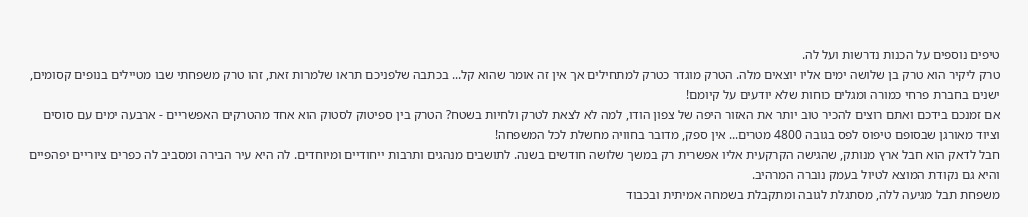טיפים נוספים על הכנות נדרשות ועל לה.
טרק ליקיר הוא טרק בן שלושה ימים אליו יוצאים מלה. הטרק מוגדר כטרק למתחילים אך אין זה אומר שהוא קל... בכתבה שלפניכם תראו שלמרות זאת, זהו טרק משפחתי שבו מטיילים בנופים קסומים, ישנים בחברת פרחי כמורה ומגלים כוחות שלא יודעים על קיומם!
אם זמנכם בידכם ואתם רוצים להכיר טוב יותר את האזור היפה של צפון הודו, למה לא לצאת לטרק ולחיות בשטח? הטרק בין ספיטוק לסטוק הוא אחד מהטרקים האפשריים - ארבעה ימים עם סוסים וציוד מאורגן שבסופם טיפוס לפס בגובה 4800 מטרים... אין ספק, מדובר בחוויה מחשלת לכל המשפחה!
חבל לדאק הוא חבל ארץ מנותק, שהגישה הקרקעית אליו אפשרית רק במשך שלושה חודשים בשנה. לתושבים מנהגים ותרבות ייחודיים ומיוחדים. לה היא עיר הבירה ומסביב לה כפרים ציוריים יפהפיים והיא גם נקודת המוצא לטיול בעמק נוברה המרהיב.
משפחת תבל מגיעה ללה, מסתגלת לגובה ומתקבלת בשמחה אמיתית ובכבוד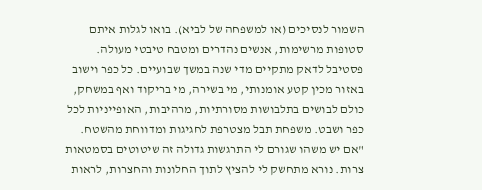השמור לנסיכים (או למשפחה של לביא). בואו לגלות איתם סטופות מרשימות, אנשים נהדרים ומטבח טיבטי מעולה.
פסטיבל לדאק מתקיים מדי שנה במשך שבועיים. כל כפר וישוב באזור מכין קטע אומנותי, מי בשירה, מי בריקוד ואף במשחק, כולם לבושים בתלבושות מסורתיות, מרהיבות, האופייניות לכל כפר ושבט. משפחת תבל מצטרפת לחגיגות ומדווחת מהשטח.
"אם יש משהו שגורם לי התרגשות גדולה זה שיטוטים בסמטאות צרות. נורא מתחשק לי להציץ לתוך החלונות והחצרות, לראות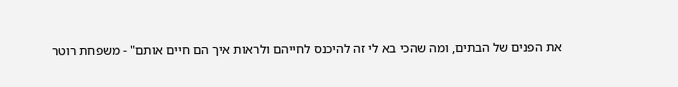את הפנים של הבתים, ומה שהכי בא לי זה להיכנס לחייהם ולראות איך הם חיים אותם" - משפחת רוטר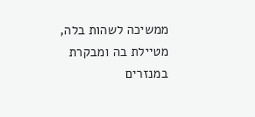ממשיכה לשהות בלה, מטיילת בה ומבקרת במנזרים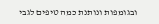ובגומפות ונותנת כמה טיפים לגבי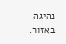נהיגה באזור.